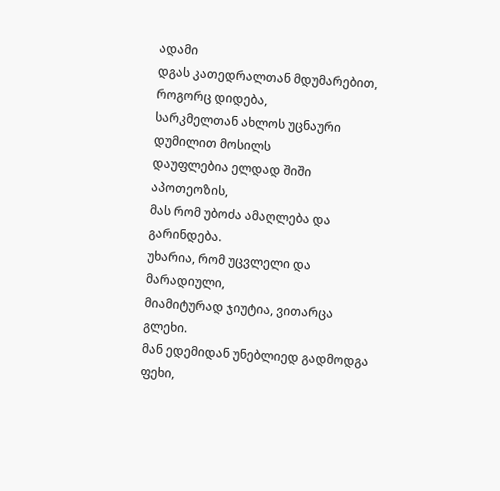ადამი
დგას კათედრალთან მდუმარებით, როგორც დიდება,
სარკმელთან ახლოს უცნაური დუმილით მოსილს
დაუფლებია ელდად შიში აპოთეოზის,
მას რომ უბოძა ამაღლება და გარინდება.
უხარია, რომ უცვლელი და მარადიული,
მიამიტურად ჯიუტია, ვითარცა გლეხი.
მან ედემიდან უნებლიედ გადმოდგა ფეხი,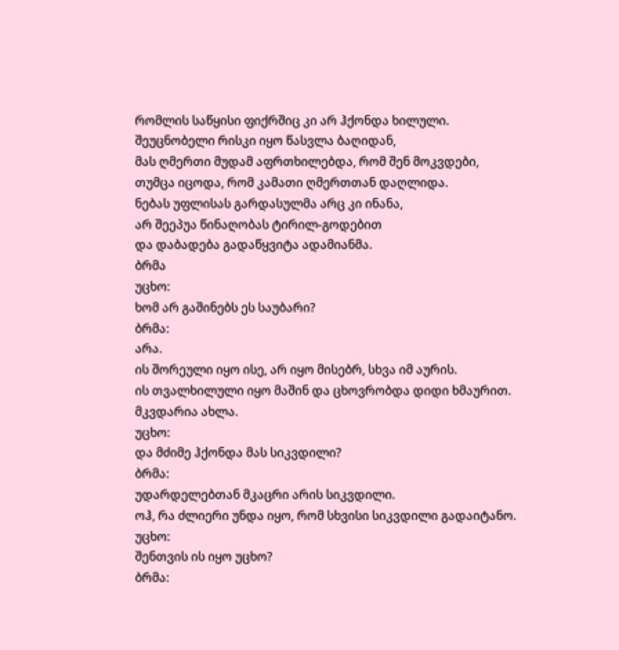რომლის საწყისი ფიქრშიც კი არ ჰქონდა ხილული.
შეუცნობელი რისკი იყო წასვლა ბაღიდან,
მას ღმერთი მუდამ აფრთხილებდა, რომ შენ მოკვდები,
თუმცა იცოდა, რომ კამათი ღმერთთან დაღლიდა.
ნებას უფლისას გარდასულმა არც კი ინანა,
არ შეეპუა წინაღობას ტირილ-გოდებით
და დაბადება გადაწყვიტა ადამიანმა.
ბრმა
უცხო:
ხომ არ გაშინებს ეს საუბარი?
ბრმა:
არა.
ის შორეული იყო ისე, არ იყო მისებრ, სხვა იმ აურის.
ის თვალხილული იყო მაშინ და ცხოვრობდა დიდი ხმაურით.
მკვდარია ახლა.
უცხო:
და მძიმე ჰქონდა მას სიკვდილი?
ბრმა:
უდარდელებთან მკაცრი არის სიკვდილი.
ოჰ, რა ძლიერი უნდა იყო, რომ სხვისი სიკვდილი გადაიტანო.
უცხო:
შენთვის ის იყო უცხო?
ბრმა: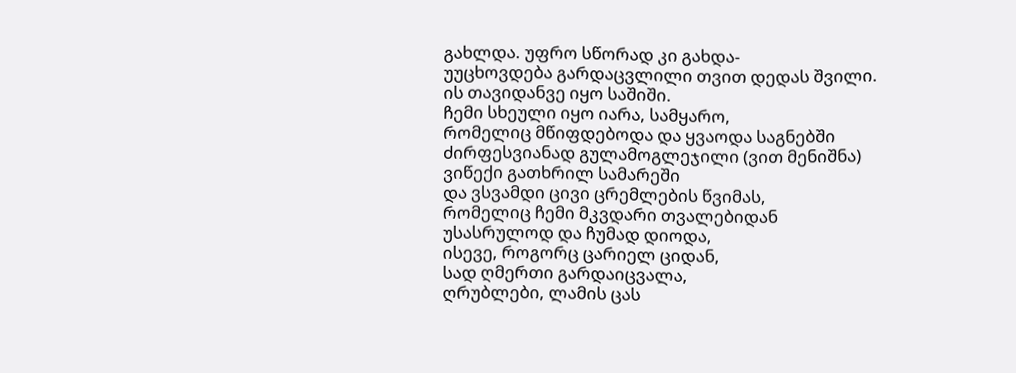გახლდა. უფრო სწორად კი გახდა-
უუცხოვდება გარდაცვლილი თვით დედას შვილი.
ის თავიდანვე იყო საშიში.
ჩემი სხეული იყო იარა, სამყარო,
რომელიც მწიფდებოდა და ყვაოდა საგნებში
ძირფესვიანად გულამოგლეჯილი (ვით მენიშნა)
ვიწექი გათხრილ სამარეში
და ვსვამდი ცივი ცრემლების წვიმას,
რომელიც ჩემი მკვდარი თვალებიდან
უსასრულოდ და ჩუმად დიოდა,
ისევე, როგორც ცარიელ ციდან,
სად ღმერთი გარდაიცვალა,
ღრუბლები, ლამის ცას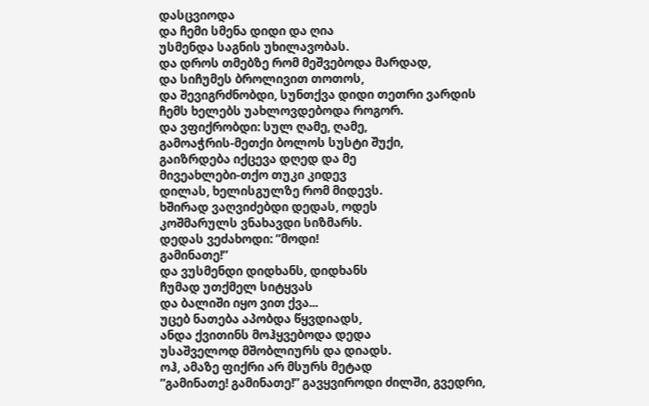დასცვიოდა
და ჩემი სმენა დიდი და ღია
უსმენდა საგნის უხილავობას.
და დროს თმებზე რომ მეშვებოდა მარდად,
და სიჩუმეს ბროლივით თოთოს,
და შევიგრძნობდი, სუნთქვა დიდი თეთრი ვარდის
ჩემს ხელებს უახლოვდებოდა როგორ.
და ვფიქრობდი: სულ ღამე, ღამე,
გამოაჭრის-მეთქი ბოლოს სუსტი შუქი,
გაიზრდება იქცევა დღედ და მე
მივეახლები-თქო თუკი კიდევ
დილას, ხელისგულზე რომ მიდევს.
ხშირად ვაღვიძებდი დედას, ოდეს
კოშმარულს ვნახავდი სიზმარს.
დედას ვეძახოდი: ”მოდი!
გამინათე!”
და ვუსმენდი დიდხანს, დიდხანს
ჩუმად უთქმელ სიტყვას
და ბალიში იყო ვით ქვა...
უცებ ნათება აპობდა წყვდიადს,
ანდა ქვითინს მოჰყვებოდა დედა
უსაშველოდ მშობლიურს და დიადს.
ოჰ, ამაზე ფიქრი არ მსურს მეტად
”გამინათე! გამინათე!” გავყვიროდი ძილში, გვედრი,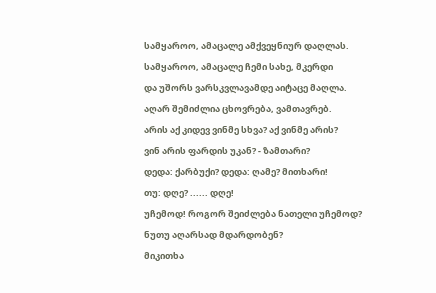სამყაროო, ამაცალე ამქვეყნიურ დაღლას.
სამყაროო, ამაცალე ჩემი სახე, მკერდი
და უშორს ვარსკვლავამდე აიტაცე მაღლა.
აღარ შემიძლია ცხოვრება, ვამთავრებ.
არის აქ კიდევ ვინმე სხვა? აქ ვინმე არის?
ვინ არის ფარდის უკან? - ზამთარი?
დედა: ქარბუქი? დედა: ღამე? მითხარი!
თუ: დღე? ...... დღე!
უჩემოდ! როგორ შეიძლება ნათელი უჩემოდ?
ნუთუ აღარსად მდარდობენ?
მიკითხა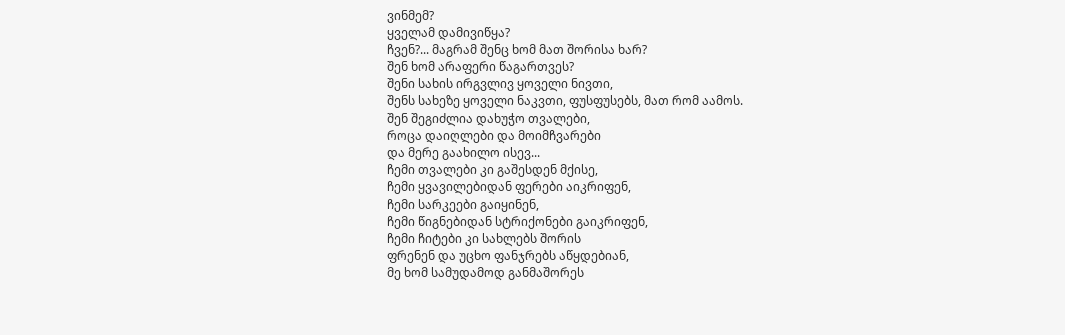ვინმემ?
ყველამ დამივიწყა?
ჩვენ?... მაგრამ შენც ხომ მათ შორისა ხარ?
შენ ხომ არაფერი წაგართვეს?
შენი სახის ირგვლივ ყოველი ნივთი,
შენს სახეზე ყოველი ნაკვთი, ფუსფუსებს, მათ რომ აამოს.
შენ შეგიძლია დახუჭო თვალები,
როცა დაიღლები და მოიმჩვარები
და მერე გაახილო ისევ...
ჩემი თვალები კი გაშესდენ მქისე,
ჩემი ყვავილებიდან ფერები აიკრიფენ,
ჩემი სარკეები გაიყინენ,
ჩემი წიგნებიდან სტრიქონები გაიკრიფენ,
ჩემი ჩიტები კი სახლებს შორის
ფრენენ და უცხო ფანჯრებს აწყდებიან,
მე ხომ სამუდამოდ განმაშორეს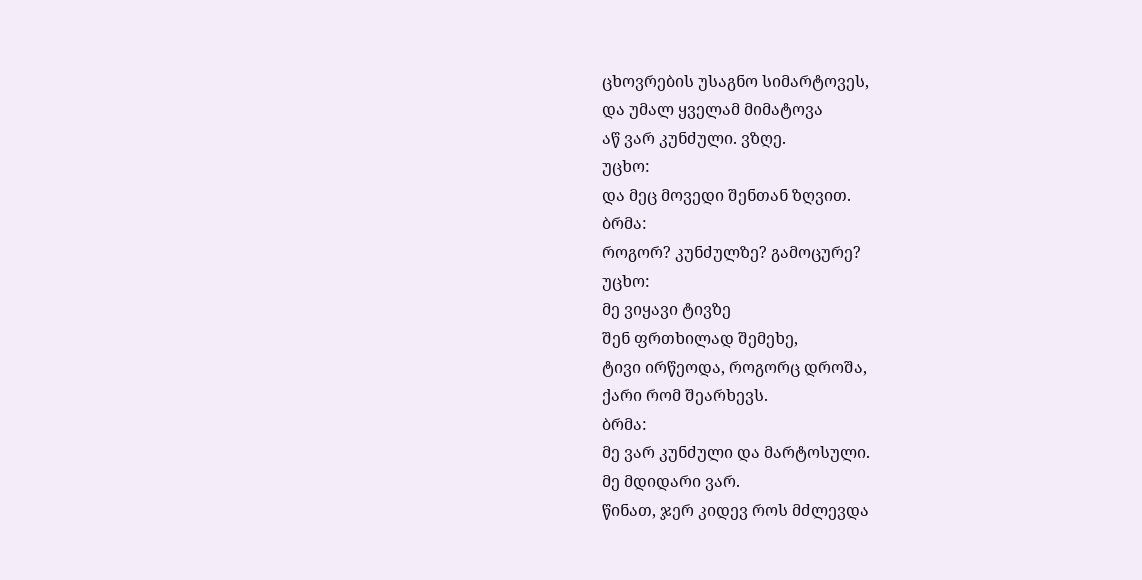ცხოვრების უსაგნო სიმარტოვეს,
და უმალ ყველამ მიმატოვა
აწ ვარ კუნძული. ვზღე.
უცხო:
და მეც მოვედი შენთან ზღვით.
ბრმა:
როგორ? კუნძულზე? გამოცურე?
უცხო:
მე ვიყავი ტივზე
შენ ფრთხილად შემეხე,
ტივი ირწეოდა, როგორც დროშა,
ქარი რომ შეარხევს.
ბრმა:
მე ვარ კუნძული და მარტოსული.
მე მდიდარი ვარ.
წინათ, ჯერ კიდევ როს მძლევდა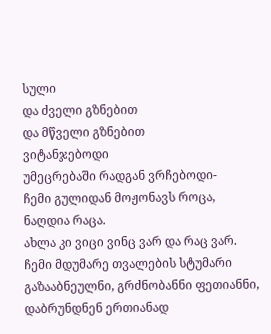სული
და ძველი გზნებით
და მწველი გზნებით
ვიტანჯებოდი
უმეცრებაში რადგან ვრჩებოდი-
ჩემი გულიდან მოჟონავს როცა,
ნაღდია რაცა.
ახლა კი ვიცი ვინც ვარ და რაც ვარ.
ჩემი მდუმარე თვალების სტუმარი
გაზააბნეულნი, გრძნობანნი ფეთიანნი,
დაბრუნდნენ ერთიანად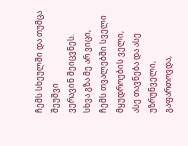ჩემს სხეულში და თუმცა შეუშვი
ვერავინ შეიცვნეს.
სხვა გზა მე არ ვიცი,
ჩემს თვალებში სველი
მყუდროების ველი,
ასე თავნება და ასე უზრუნველი, გაფართოვდა,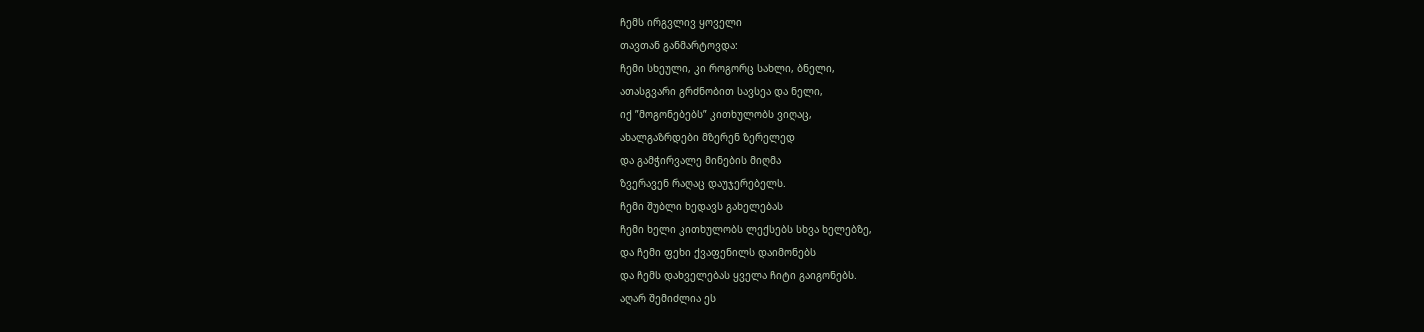ჩემს ირგვლივ ყოველი
თავთან განმარტოვდა:
ჩემი სხეული, კი როგორც სახლი, ბნელი,
ათასგვარი გრძნობით სავსეა და ნელი,
იქ ”მოგონებებს” კითხულობს ვიღაც,
ახალგაზრდები მზერენ ზერელედ
და გამჭირვალე მინების მიღმა
ზვერავენ რაღაც დაუჯერებელს.
ჩემი შუბლი ხედავს გახელებას
ჩემი ხელი კითხულობს ლექსებს სხვა ხელებზე,
და ჩემი ფეხი ქვაფენილს დაიმონებს
და ჩემს დახველებას ყველა ჩიტი გაიგონებს.
აღარ შემიძლია ეს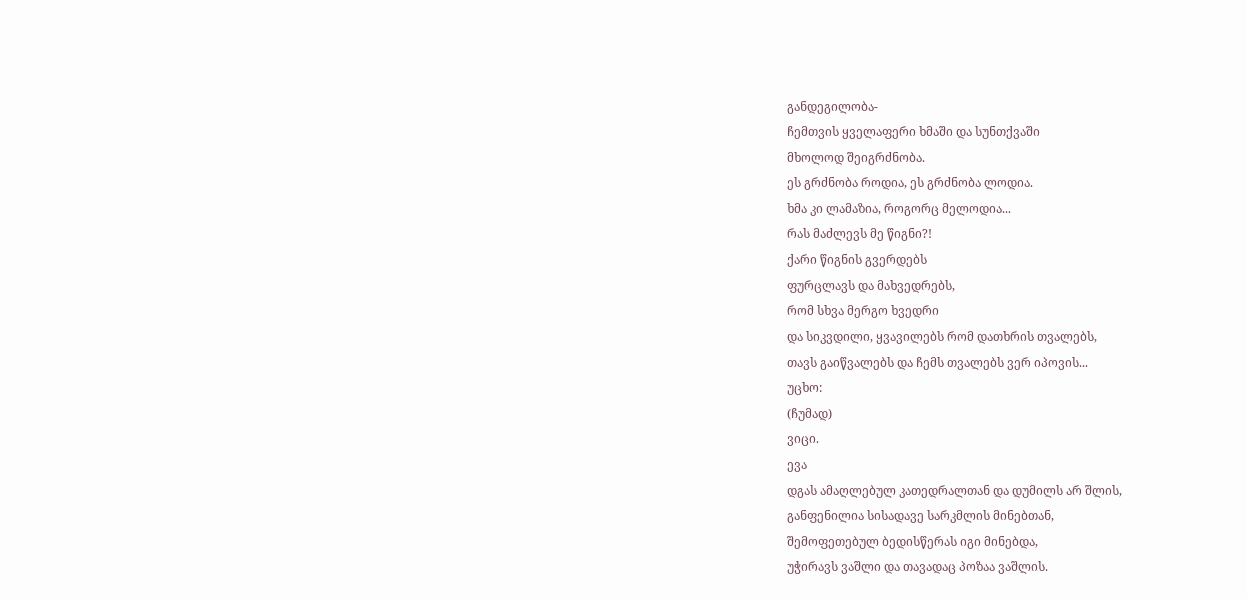განდეგილობა-
ჩემთვის ყველაფერი ხმაში და სუნთქვაში
მხოლოდ შეიგრძნობა.
ეს გრძნობა როდია, ეს გრძნობა ლოდია.
ხმა კი ლამაზია, როგორც მელოდია...
რას მაძლევს მე წიგნი?!
ქარი წიგნის გვერდებს
ფურცლავს და მახვედრებს,
რომ სხვა მერგო ხვედრი
და სიკვდილი, ყვავილებს რომ დათხრის თვალებს,
თავს გაიწვალებს და ჩემს თვალებს ვერ იპოვის...
უცხო:
(ჩუმად)
ვიცი.
ევა
დგას ამაღლებულ კათედრალთან და დუმილს არ შლის,
განფენილია სისადავე სარკმლის მინებთან,
შემოფეთებულ ბედისწერას იგი მინებდა,
უჭირავს ვაშლი და თავადაც პოზაა ვაშლის.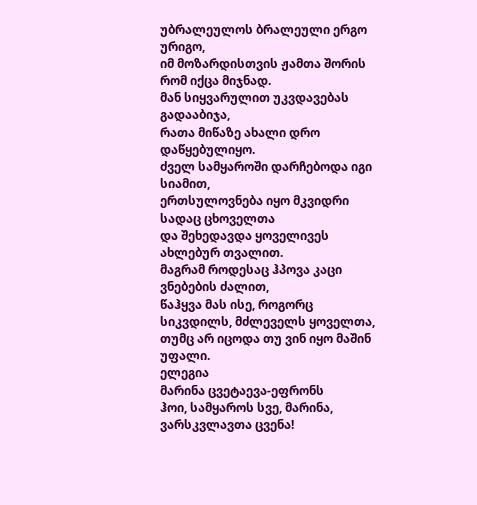უბრალეულოს ბრალეული ერგო ურიგო,
იმ მოზარდისთვის ჟამთა შორის რომ იქცა მიჯნად.
მან სიყვარულით უკვდავებას გადააბიჯა,
რათა მიწაზე ახალი დრო დაწყებულიყო.
ძველ სამყაროში დარჩებოდა იგი სიამით,
ერთსულოვნება იყო მკვიდრი სადაც ცხოველთა
და შეხედავდა ყოველივეს ახლებურ თვალით.
მაგრამ როდესაც ჰპოვა კაცი ვნებების ძალით,
წაჰყვა მას ისე, როგორც სიკვდილს, მძლეველს ყოველთა,
თუმც არ იცოდა თუ ვინ იყო მაშინ უფალი.
ელეგია
მარინა ცვეტაევა-ეფრონს
ჰოი, სამყაროს სვე, მარინა, ვარსკვლავთა ცვენა!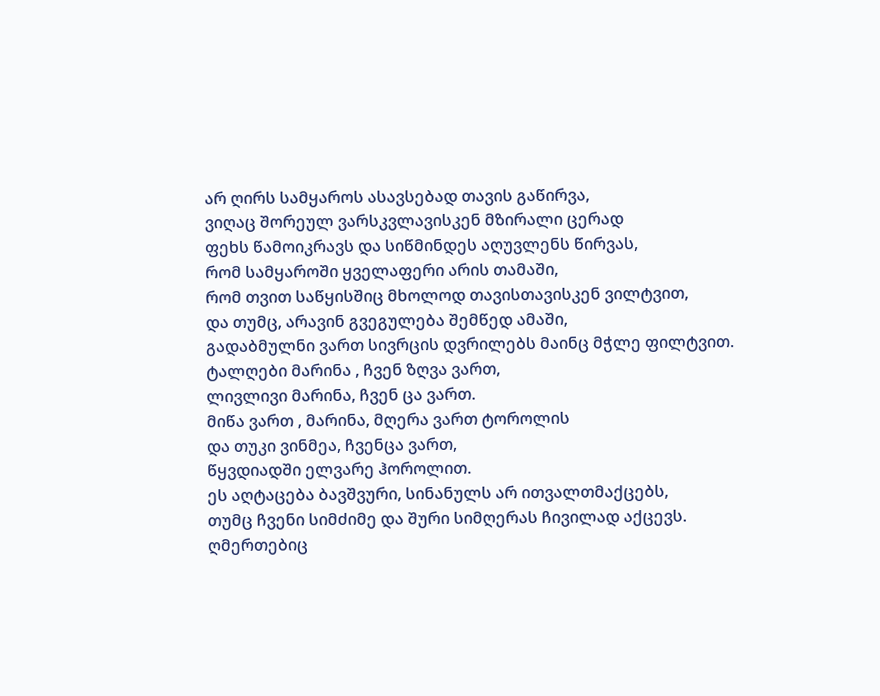არ ღირს სამყაროს ასავსებად თავის გაწირვა,
ვიღაც შორეულ ვარსკვლავისკენ მზირალი ცერად
ფეხს წამოიკრავს და სიწმინდეს აღუვლენს წირვას,
რომ სამყაროში ყველაფერი არის თამაში,
რომ თვით საწყისშიც მხოლოდ თავისთავისკენ ვილტვით,
და თუმც, არავინ გვეგულება შემწედ ამაში,
გადაბმულნი ვართ სივრცის დვრილებს მაინც მჭლე ფილტვით.
ტალღები მარინა , ჩვენ ზღვა ვართ,
ლივლივი მარინა, ჩვენ ცა ვართ.
მიწა ვართ , მარინა, მღერა ვართ ტოროლის
და თუკი ვინმეა, ჩვენცა ვართ,
წყვდიადში ელვარე ჰოროლით.
ეს აღტაცება ბავშვური, სინანულს არ ითვალთმაქცებს,
თუმც ჩვენი სიმძიმე და შური სიმღერას ჩივილად აქცევს.
ღმერთებიც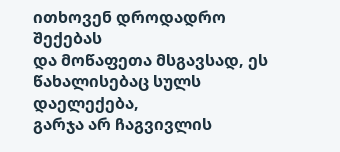ითხოვენ დროდადრო შექებას
და მოწაფეთა მსგავსად, ეს წახალისებაც სულს დაელექება,
გარჯა არ ჩაგვივლის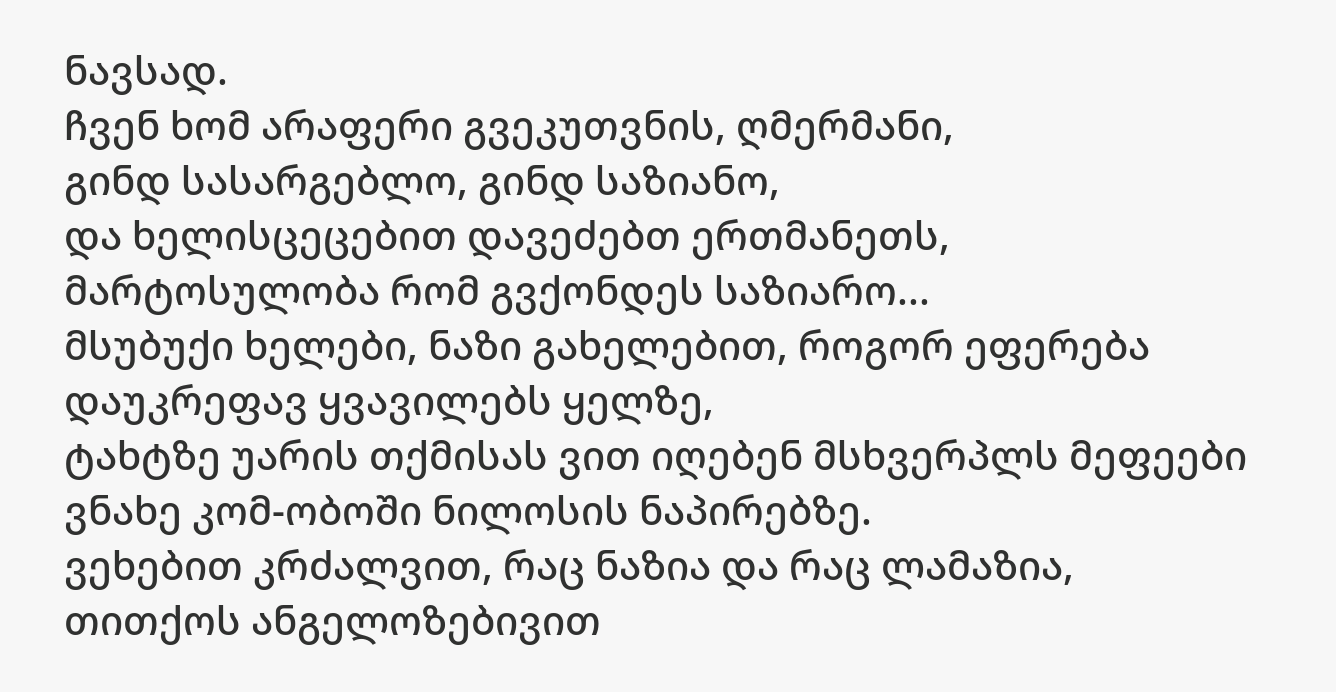ნავსად.
ჩვენ ხომ არაფერი გვეკუთვნის, ღმერმანი,
გინდ სასარგებლო, გინდ საზიანო,
და ხელისცეცებით დავეძებთ ერთმანეთს,
მარტოსულობა რომ გვქონდეს საზიარო...
მსუბუქი ხელები, ნაზი გახელებით, როგორ ეფერება
დაუკრეფავ ყვავილებს ყელზე,
ტახტზე უარის თქმისას ვით იღებენ მსხვერპლს მეფეები
ვნახე კომ-ობოში ნილოსის ნაპირებზე.
ვეხებით კრძალვით, რაც ნაზია და რაც ლამაზია,
თითქოს ანგელოზებივით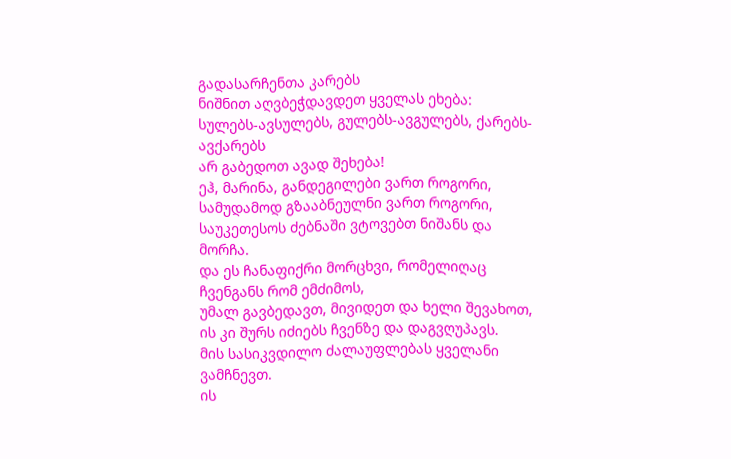გადასარჩენთა კარებს
ნიშნით აღვბეჭდავდეთ ყველას ეხება:
სულებს-ავსულებს, გულებს-ავგულებს, ქარებს-ავქარებს
არ გაბედოთ ავად შეხება!
ეჰ, მარინა, განდეგილები ვართ როგორი,
სამუდამოდ გზააბნეულნი ვართ როგორი,
საუკეთესოს ძებნაში ვტოვებთ ნიშანს და მორჩა.
და ეს ჩანაფიქრი მორცხვი, რომელიღაც ჩვენგანს რომ ემძიმოს,
უმალ გავბედავთ, მივიდეთ და ხელი შევახოთ,
ის კი შურს იძიებს ჩვენზე და დაგვღუპავს.
მის სასიკვდილო ძალაუფლებას ყველანი ვამჩნევთ.
ის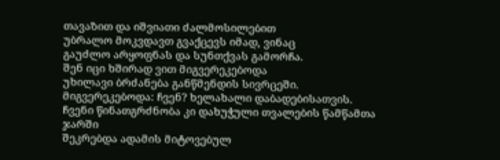თავაზით და იშვიათი ძალმოსილებით
უბრალო მოკვდავთ გვაქცევს იმად, ვინაც
გაუძლო არყოფნას და სუნთქვას გამორჩა.
შენ იცი ხშირად ვით მიგვერეკებოდა
უხილავი ბრძანება განწმენდის სივრცეში.
მიგვერეკებოდა: ჩვენ? ხელახალი დაბადებისათვის.
ჩვენი წინათგრძნობა კი დახუჭული თვალების წამწამთა ჯარში
შეკრებდა ადამის მიტოვებულ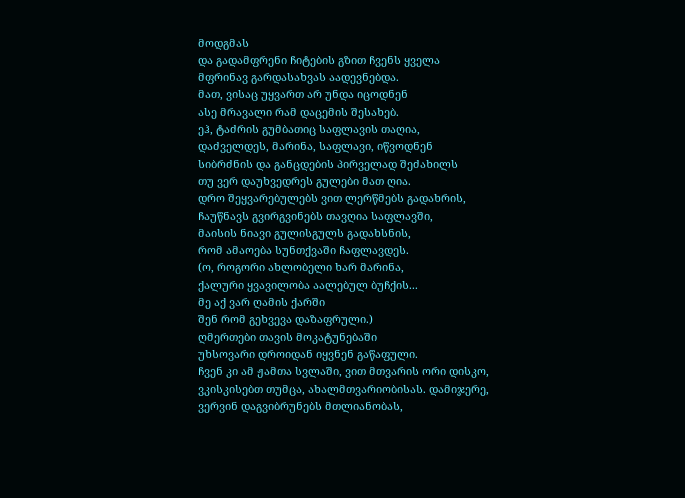მოდგმას
და გადამფრენი ჩიტების გზით ჩვენს ყველა
მფრინავ გარდასახვას აადევნებდა.
მათ, ვისაც უყვართ არ უნდა იცოდნენ
ასე მრავალი რამ დაცემის შესახებ.
ეჰ, ტაძრის გუმბათიც საფლავის თაღია,
დაძველდეს, მარინა, საფლავი, იწვოდნენ
სიბრძნის და განცდების პირველად შეძახილს
თუ ვერ დაუხვედრეს გულები მათ ღია.
დრო შეყვარებულებს ვით ლერწმებს გადახრის,
ჩაუწნავს გვირგვინებს თავღია საფლავში,
მაისის ნიავი გულისგულს გადახსნის,
რომ ამაოება სუნთქვაში ჩაფლავდეს.
(ო, როგორი ახლობელი ხარ მარინა,
ქალური ყვავილობა აალებულ ბუჩქის...
მე აქ ვარ ღამის ქარში
შენ რომ გეხვევა დაზაფრული.)
ღმერთები თავის მოკატუნებაში
უხსოვარი დროიდან იყვნენ გაწაფული.
ჩვენ კი ამ ჟამთა სვლაში, ვით მთვარის ორი დისკო,
ვკისკისებთ თუმცა, ახალმთვარიობისას. დამიჯერე,
ვერვინ დაგვიბრუნებს მთლიანობას,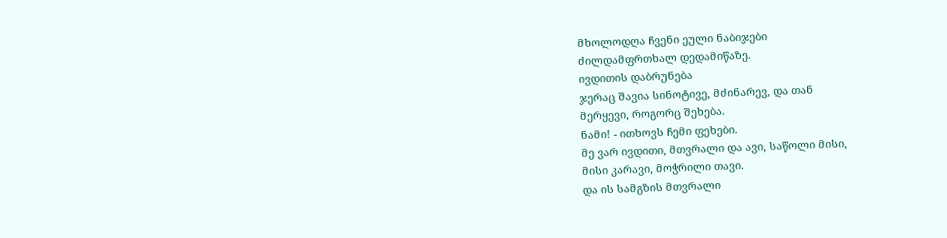მხოლოდღა ჩვენი ეული ნაბიჯები
ძილდამფრთხალ დედამიწაზე.
ივდითის დაბრუნება
ჯერაც შავია სინოტივე, მძინარევ, და თან
მერყევი, როგორც შეხება.
ნამი! - ითხოვს ჩემი ფეხები.
მე ვარ ივდითი, მთვრალი და ავი, საწოლი მისი,
მისი კარავი, მოჭრილი თავი.
და ის სამგზის მთვრალი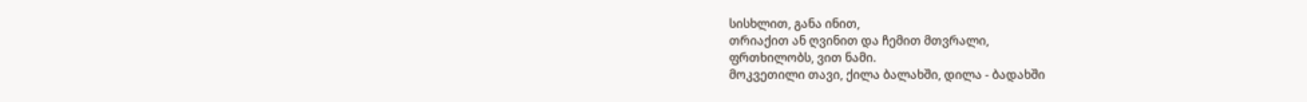სისხლით, განა ინით,
თრიაქით ან ღვინით და ჩემით მთვრალი,
ფრთხილობს, ვით ნამი.
მოკვეთილი თავი, ქილა ბალახში, დილა - ბადახში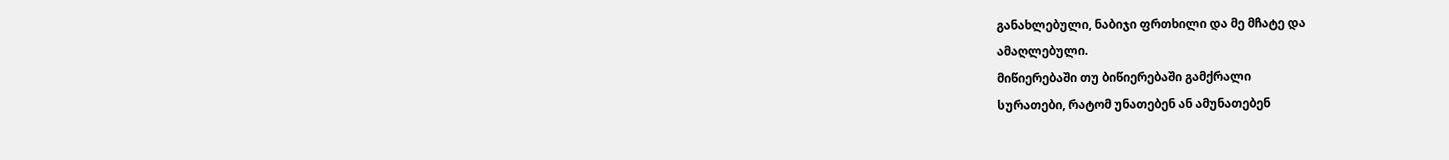განახლებული, ნაბიჯი ფრთხილი და მე მჩატე და
ამაღლებული.
მიწიერებაში თუ ბიწიერებაში გამქრალი
სურათები, რატომ უნათებენ ან ამუნათებენ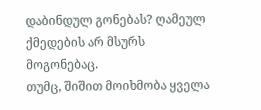დაბინდულ გონებას? ღამეულ ქმედების არ მსურს
მოგონებაც.
თუმც, შიშით მოიხმობა ყველა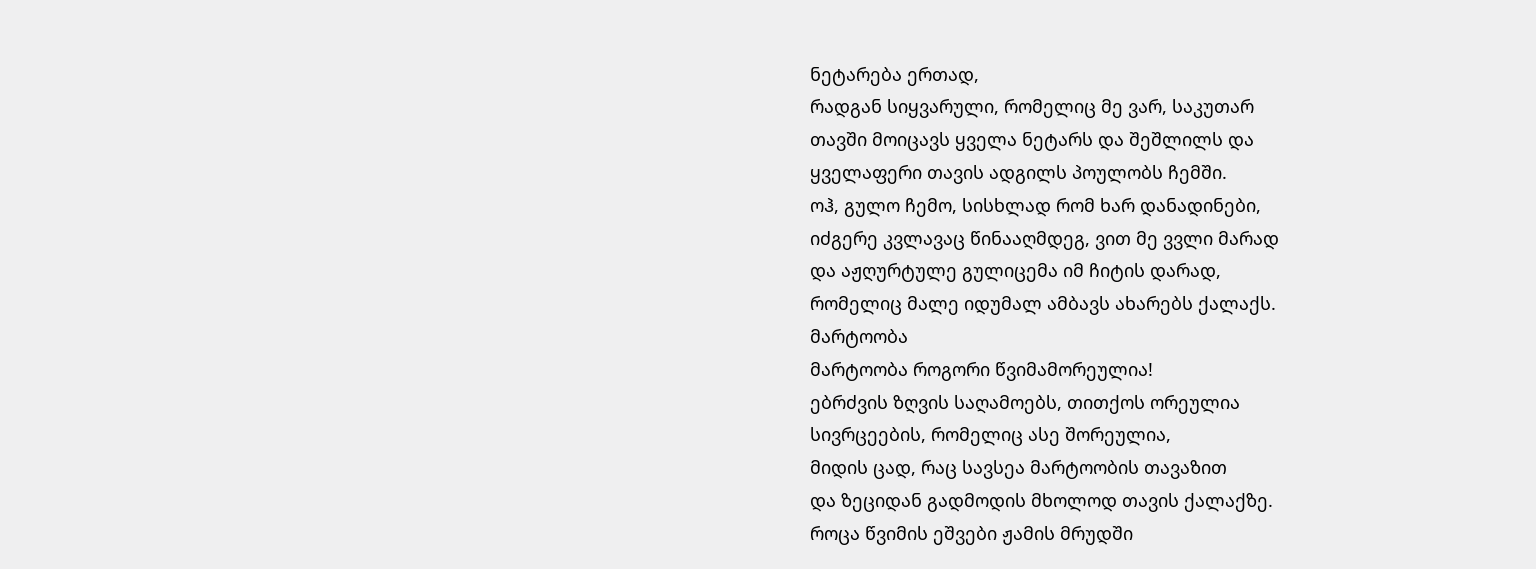ნეტარება ერთად,
რადგან სიყვარული, რომელიც მე ვარ, საკუთარ
თავში მოიცავს ყველა ნეტარს და შეშლილს და
ყველაფერი თავის ადგილს პოულობს ჩემში.
ოჰ, გულო ჩემო, სისხლად რომ ხარ დანადინები,
იძგერე კვლავაც წინააღმდეგ, ვით მე ვვლი მარად
და აჟღურტულე გულიცემა იმ ჩიტის დარად,
რომელიც მალე იდუმალ ამბავს ახარებს ქალაქს.
მარტოობა
მარტოობა როგორი წვიმამორეულია!
ებრძვის ზღვის საღამოებს, თითქოს ორეულია
სივრცეების, რომელიც ასე შორეულია,
მიდის ცად, რაც სავსეა მარტოობის თავაზით
და ზეციდან გადმოდის მხოლოდ თავის ქალაქზე.
როცა წვიმის ეშვები ჟამის მრუდში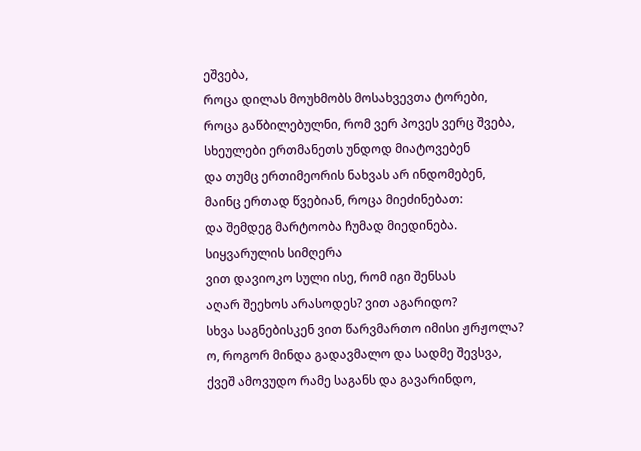ეშვება,
როცა დილას მოუხმობს მოსახვევთა ტორები,
როცა გაწბილებულნი, რომ ვერ პოვეს ვერც შვება,
სხეულები ერთმანეთს უნდოდ მიატოვებენ
და თუმც ერთიმეორის ნახვას არ ინდომებენ,
მაინც ერთად წვებიან, როცა მიეძინებათ:
და შემდეგ მარტოობა ჩუმად მიედინება.
სიყვარულის სიმღერა
ვით დავიოკო სული ისე, რომ იგი შენსას
აღარ შეეხოს არასოდეს? ვით აგარიდო?
სხვა საგნებისკენ ვით წარვმართო იმისი ჟრჟოლა?
ო, როგორ მინდა გადავმალო და სადმე შევსვა,
ქვეშ ამოვუდო რამე საგანს და გავარინდო,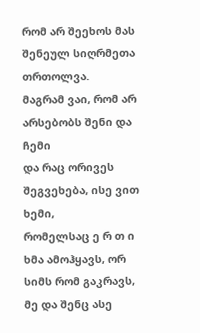რომ არ შეეხოს მას შენეულ სიღრმეთა თრთოლვა.
მაგრამ ვაი, რომ არ არსებობს შენი და ჩემი
და რაც ორივეს შეგვეხება, ისე ვით ხემი,
რომელსაც ე რ თ ი ხმა ამოჰყავს, ორ სიმს რომ გაკრავს,
მე და შენც ასე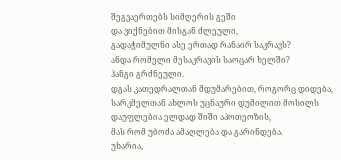შეგვაერთებს სიმღერის გეში
და ვიქნებით მისგან ძლეული,
გადაჭიმულნი ასე ერთად რანაირ საკრავს?
ანდა რომელი მესაკრავის საოცარ ხელში?
ჰანგი გრძნეული.
დგას კათედრალთან მდუმარებით, როგორც დიდება,
სარკმელთან ახლოს უცნაური დუმილით მოსილს
დაუფლებია ელდად შიში აპოთეოზის,
მას რომ უბოძა ამაღლება და გარინდება.
უხარია,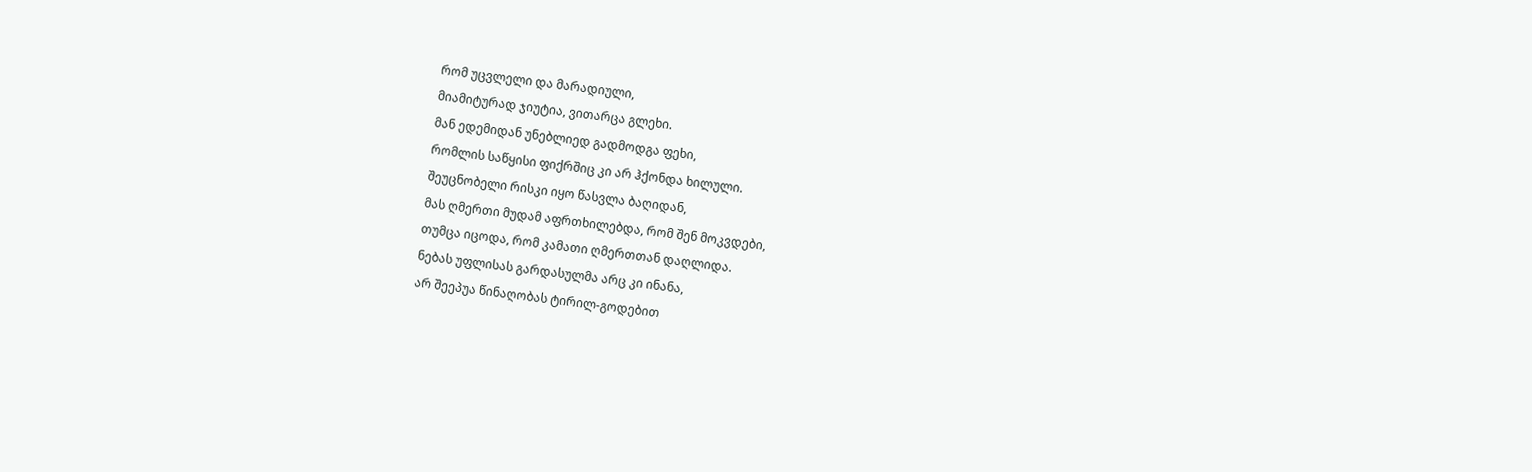რომ უცვლელი და მარადიული,
მიამიტურად ჯიუტია, ვითარცა გლეხი.
მან ედემიდან უნებლიედ გადმოდგა ფეხი,
რომლის საწყისი ფიქრშიც კი არ ჰქონდა ხილული.
შეუცნობელი რისკი იყო წასვლა ბაღიდან,
მას ღმერთი მუდამ აფრთხილებდა, რომ შენ მოკვდები,
თუმცა იცოდა, რომ კამათი ღმერთთან დაღლიდა.
ნებას უფლისას გარდასულმა არც კი ინანა,
არ შეეპუა წინაღობას ტირილ-გოდებით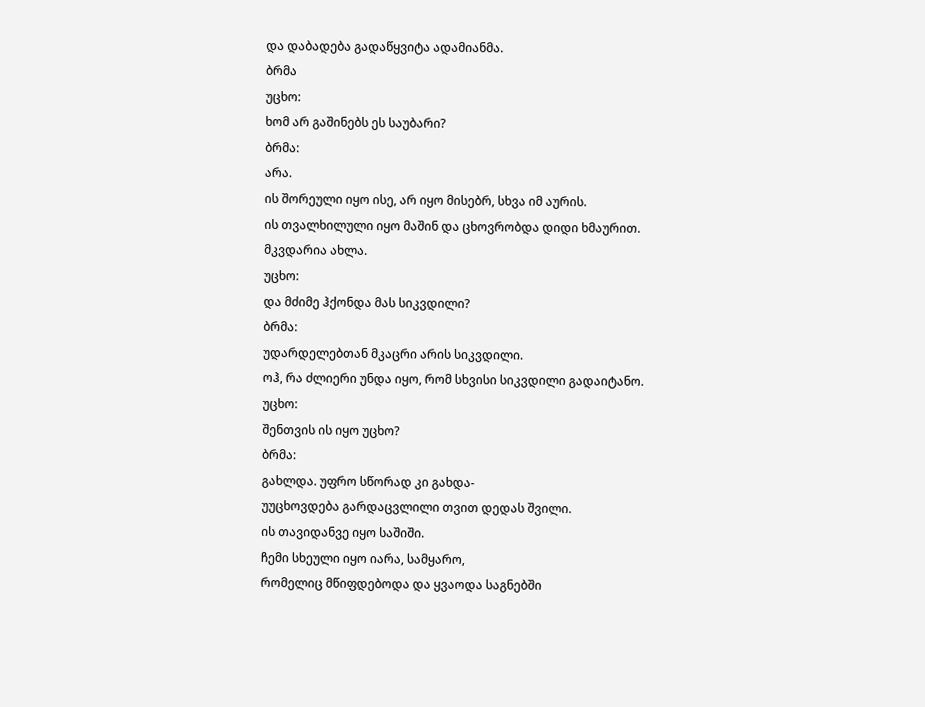და დაბადება გადაწყვიტა ადამიანმა.
ბრმა
უცხო:
ხომ არ გაშინებს ეს საუბარი?
ბრმა:
არა.
ის შორეული იყო ისე, არ იყო მისებრ, სხვა იმ აურის.
ის თვალხილული იყო მაშინ და ცხოვრობდა დიდი ხმაურით.
მკვდარია ახლა.
უცხო:
და მძიმე ჰქონდა მას სიკვდილი?
ბრმა:
უდარდელებთან მკაცრი არის სიკვდილი.
ოჰ, რა ძლიერი უნდა იყო, რომ სხვისი სიკვდილი გადაიტანო.
უცხო:
შენთვის ის იყო უცხო?
ბრმა:
გახლდა. უფრო სწორად კი გახდა-
უუცხოვდება გარდაცვლილი თვით დედას შვილი.
ის თავიდანვე იყო საშიში.
ჩემი სხეული იყო იარა, სამყარო,
რომელიც მწიფდებოდა და ყვაოდა საგნებში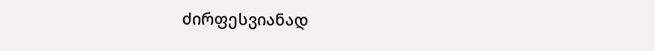ძირფესვიანად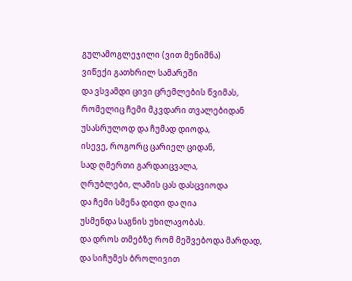გულამოგლეჯილი (ვით მენიშნა)
ვიწექი გათხრილ სამარეში
და ვსვამდი ცივი ცრემლების წვიმას,
რომელიც ჩემი მკვდარი თვალებიდან
უსასრულოდ და ჩუმად დიოდა,
ისევე, როგორც ცარიელ ციდან,
სად ღმერთი გარდაიცვალა,
ღრუბლები, ლამის ცას დასცვიოდა
და ჩემი სმენა დიდი და ღია
უსმენდა საგნის უხილავობას.
და დროს თმებზე რომ მეშვებოდა მარდად,
და სიჩუმეს ბროლივით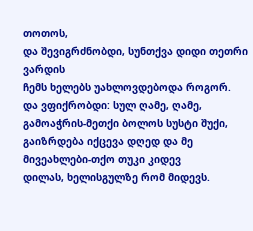თოთოს,
და შევიგრძნობდი, სუნთქვა დიდი თეთრი ვარდის
ჩემს ხელებს უახლოვდებოდა როგორ.
და ვფიქრობდი: სულ ღამე, ღამე,
გამოაჭრის-მეთქი ბოლოს სუსტი შუქი,
გაიზრდება იქცევა დღედ და მე
მივეახლები-თქო თუკი კიდევ
დილას, ხელისგულზე რომ მიდევს.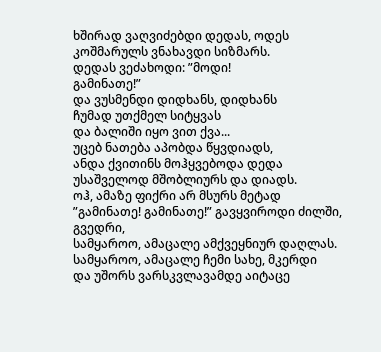ხშირად ვაღვიძებდი დედას, ოდეს
კოშმარულს ვნახავდი სიზმარს.
დედას ვეძახოდი: ”მოდი!
გამინათე!”
და ვუსმენდი დიდხანს, დიდხანს
ჩუმად უთქმელ სიტყვას
და ბალიში იყო ვით ქვა...
უცებ ნათება აპობდა წყვდიადს,
ანდა ქვითინს მოჰყვებოდა დედა
უსაშველოდ მშობლიურს და დიადს.
ოჰ, ამაზე ფიქრი არ მსურს მეტად
”გამინათე! გამინათე!” გავყვიროდი ძილში, გვედრი,
სამყაროო, ამაცალე ამქვეყნიურ დაღლას.
სამყაროო, ამაცალე ჩემი სახე, მკერდი
და უშორს ვარსკვლავამდე აიტაცე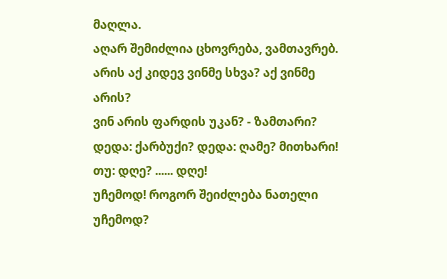მაღლა.
აღარ შემიძლია ცხოვრება, ვამთავრებ.
არის აქ კიდევ ვინმე სხვა? აქ ვინმე არის?
ვინ არის ფარდის უკან? - ზამთარი?
დედა: ქარბუქი? დედა: ღამე? მითხარი!
თუ: დღე? ...... დღე!
უჩემოდ! როგორ შეიძლება ნათელი უჩემოდ?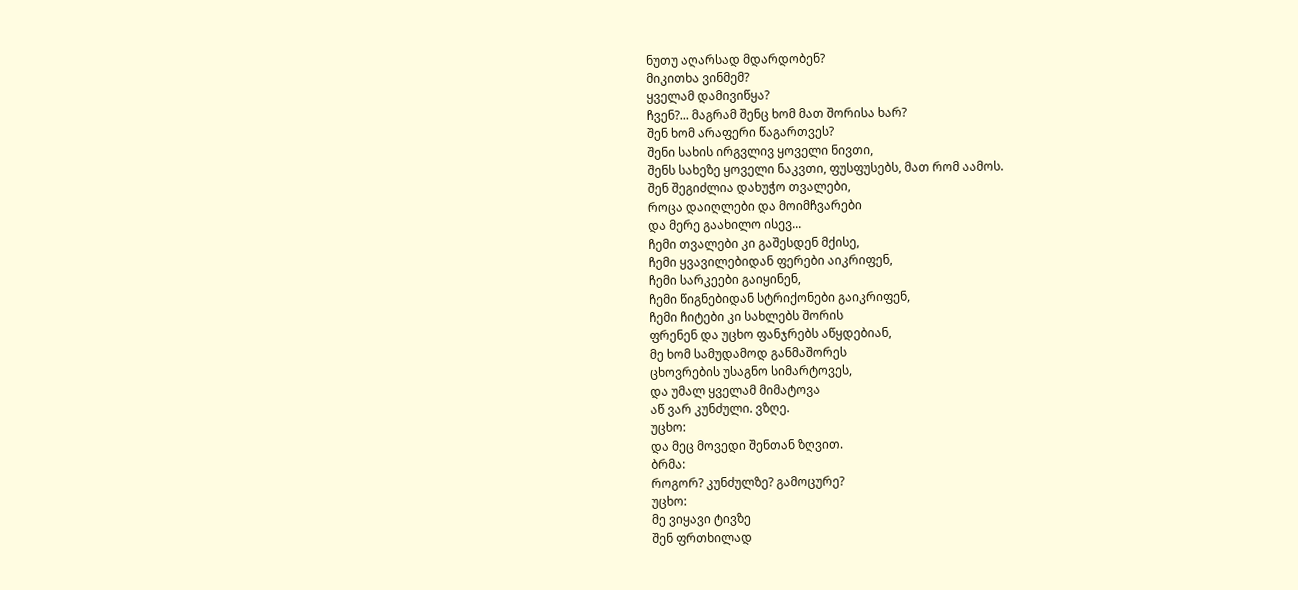ნუთუ აღარსად მდარდობენ?
მიკითხა ვინმემ?
ყველამ დამივიწყა?
ჩვენ?... მაგრამ შენც ხომ მათ შორისა ხარ?
შენ ხომ არაფერი წაგართვეს?
შენი სახის ირგვლივ ყოველი ნივთი,
შენს სახეზე ყოველი ნაკვთი, ფუსფუსებს, მათ რომ აამოს.
შენ შეგიძლია დახუჭო თვალები,
როცა დაიღლები და მოიმჩვარები
და მერე გაახილო ისევ...
ჩემი თვალები კი გაშესდენ მქისე,
ჩემი ყვავილებიდან ფერები აიკრიფენ,
ჩემი სარკეები გაიყინენ,
ჩემი წიგნებიდან სტრიქონები გაიკრიფენ,
ჩემი ჩიტები კი სახლებს შორის
ფრენენ და უცხო ფანჯრებს აწყდებიან,
მე ხომ სამუდამოდ განმაშორეს
ცხოვრების უსაგნო სიმარტოვეს,
და უმალ ყველამ მიმატოვა
აწ ვარ კუნძული. ვზღე.
უცხო:
და მეც მოვედი შენთან ზღვით.
ბრმა:
როგორ? კუნძულზე? გამოცურე?
უცხო:
მე ვიყავი ტივზე
შენ ფრთხილად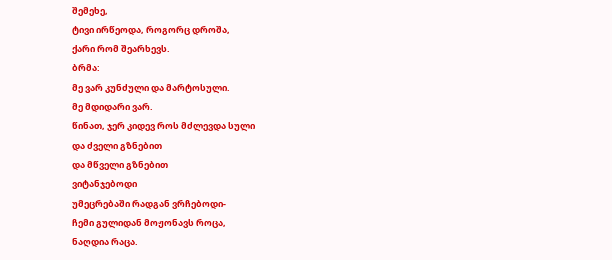შემეხე,
ტივი ირწეოდა, როგორც დროშა,
ქარი რომ შეარხევს.
ბრმა:
მე ვარ კუნძული და მარტოსული.
მე მდიდარი ვარ.
წინათ, ჯერ კიდევ როს მძლევდა სული
და ძველი გზნებით
და მწველი გზნებით
ვიტანჯებოდი
უმეცრებაში რადგან ვრჩებოდი-
ჩემი გულიდან მოჟონავს როცა,
ნაღდია რაცა.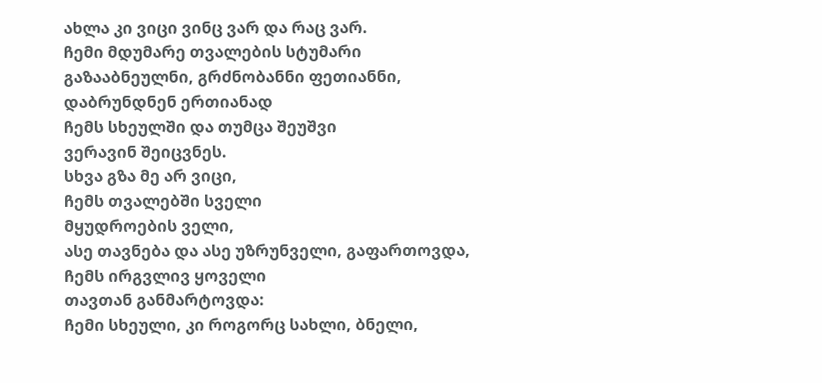ახლა კი ვიცი ვინც ვარ და რაც ვარ.
ჩემი მდუმარე თვალების სტუმარი
გაზააბნეულნი, გრძნობანნი ფეთიანნი,
დაბრუნდნენ ერთიანად
ჩემს სხეულში და თუმცა შეუშვი
ვერავინ შეიცვნეს.
სხვა გზა მე არ ვიცი,
ჩემს თვალებში სველი
მყუდროების ველი,
ასე თავნება და ასე უზრუნველი, გაფართოვდა,
ჩემს ირგვლივ ყოველი
თავთან განმარტოვდა:
ჩემი სხეული, კი როგორც სახლი, ბნელი,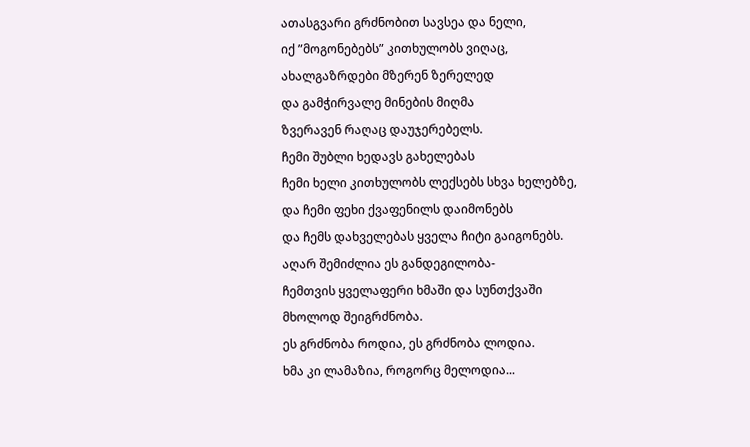ათასგვარი გრძნობით სავსეა და ნელი,
იქ ”მოგონებებს” კითხულობს ვიღაც,
ახალგაზრდები მზერენ ზერელედ
და გამჭირვალე მინების მიღმა
ზვერავენ რაღაც დაუჯერებელს.
ჩემი შუბლი ხედავს გახელებას
ჩემი ხელი კითხულობს ლექსებს სხვა ხელებზე,
და ჩემი ფეხი ქვაფენილს დაიმონებს
და ჩემს დახველებას ყველა ჩიტი გაიგონებს.
აღარ შემიძლია ეს განდეგილობა-
ჩემთვის ყველაფერი ხმაში და სუნთქვაში
მხოლოდ შეიგრძნობა.
ეს გრძნობა როდია, ეს გრძნობა ლოდია.
ხმა კი ლამაზია, როგორც მელოდია...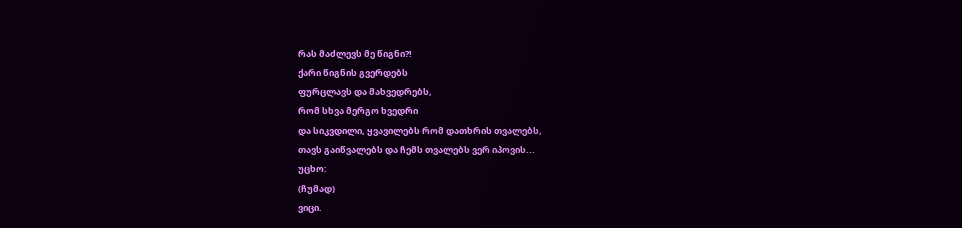რას მაძლევს მე წიგნი?!
ქარი წიგნის გვერდებს
ფურცლავს და მახვედრებს,
რომ სხვა მერგო ხვედრი
და სიკვდილი, ყვავილებს რომ დათხრის თვალებს,
თავს გაიწვალებს და ჩემს თვალებს ვერ იპოვის...
უცხო:
(ჩუმად)
ვიცი.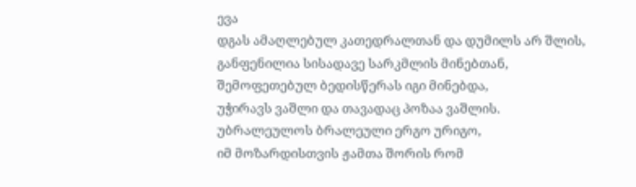ევა
დგას ამაღლებულ კათედრალთან და დუმილს არ შლის,
განფენილია სისადავე სარკმლის მინებთან,
შემოფეთებულ ბედისწერას იგი მინებდა,
უჭირავს ვაშლი და თავადაც პოზაა ვაშლის.
უბრალეულოს ბრალეული ერგო ურიგო,
იმ მოზარდისთვის ჟამთა შორის რომ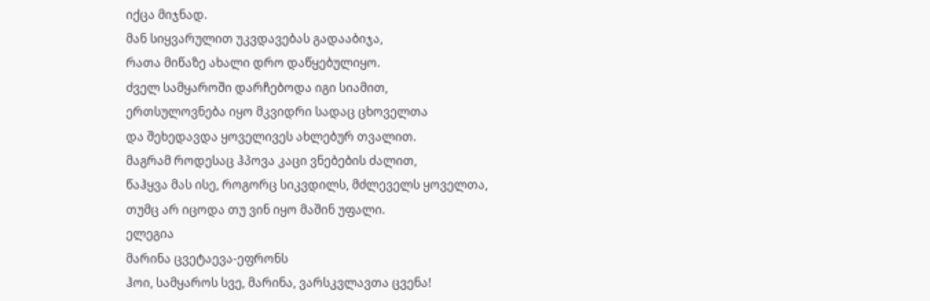იქცა მიჯნად.
მან სიყვარულით უკვდავებას გადააბიჯა,
რათა მიწაზე ახალი დრო დაწყებულიყო.
ძველ სამყაროში დარჩებოდა იგი სიამით,
ერთსულოვნება იყო მკვიდრი სადაც ცხოველთა
და შეხედავდა ყოველივეს ახლებურ თვალით.
მაგრამ როდესაც ჰპოვა კაცი ვნებების ძალით,
წაჰყვა მას ისე, როგორც სიკვდილს, მძლეველს ყოველთა,
თუმც არ იცოდა თუ ვინ იყო მაშინ უფალი.
ელეგია
მარინა ცვეტაევა-ეფრონს
ჰოი, სამყაროს სვე, მარინა, ვარსკვლავთა ცვენა!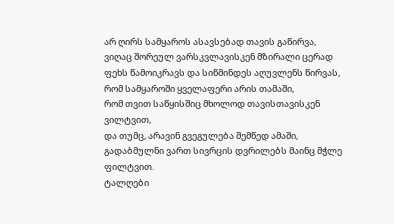არ ღირს სამყაროს ასავსებად თავის გაწირვა,
ვიღაც შორეულ ვარსკვლავისკენ მზირალი ცერად
ფეხს წამოიკრავს და სიწმინდეს აღუვლენს წირვას,
რომ სამყაროში ყველაფერი არის თამაში,
რომ თვით საწყისშიც მხოლოდ თავისთავისკენ ვილტვით,
და თუმც, არავინ გვეგულება შემწედ ამაში,
გადაბმულნი ვართ სივრცის დვრილებს მაინც მჭლე ფილტვით.
ტალღები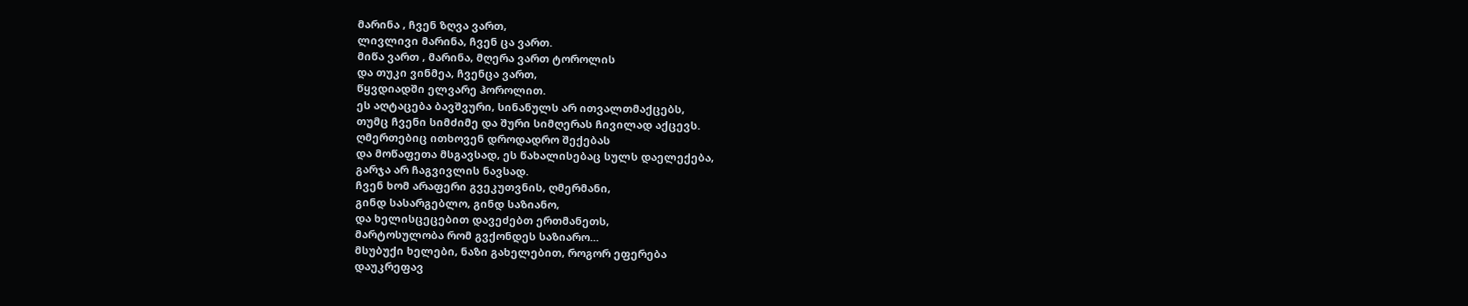მარინა , ჩვენ ზღვა ვართ,
ლივლივი მარინა, ჩვენ ცა ვართ.
მიწა ვართ , მარინა, მღერა ვართ ტოროლის
და თუკი ვინმეა, ჩვენცა ვართ,
წყვდიადში ელვარე ჰოროლით.
ეს აღტაცება ბავშვური, სინანულს არ ითვალთმაქცებს,
თუმც ჩვენი სიმძიმე და შური სიმღერას ჩივილად აქცევს.
ღმერთებიც ითხოვენ დროდადრო შექებას
და მოწაფეთა მსგავსად, ეს წახალისებაც სულს დაელექება,
გარჯა არ ჩაგვივლის ნავსად.
ჩვენ ხომ არაფერი გვეკუთვნის, ღმერმანი,
გინდ სასარგებლო, გინდ საზიანო,
და ხელისცეცებით დავეძებთ ერთმანეთს,
მარტოსულობა რომ გვქონდეს საზიარო...
მსუბუქი ხელები, ნაზი გახელებით, როგორ ეფერება
დაუკრეფავ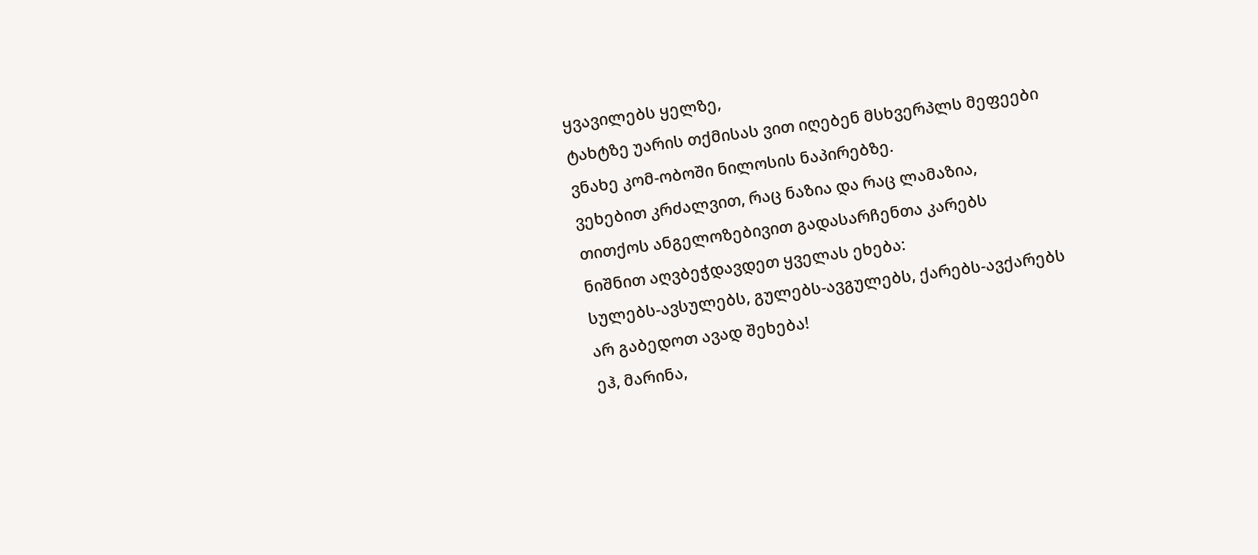ყვავილებს ყელზე,
ტახტზე უარის თქმისას ვით იღებენ მსხვერპლს მეფეები
ვნახე კომ-ობოში ნილოსის ნაპირებზე.
ვეხებით კრძალვით, რაც ნაზია და რაც ლამაზია,
თითქოს ანგელოზებივით გადასარჩენთა კარებს
ნიშნით აღვბეჭდავდეთ ყველას ეხება:
სულებს-ავსულებს, გულებს-ავგულებს, ქარებს-ავქარებს
არ გაბედოთ ავად შეხება!
ეჰ, მარინა,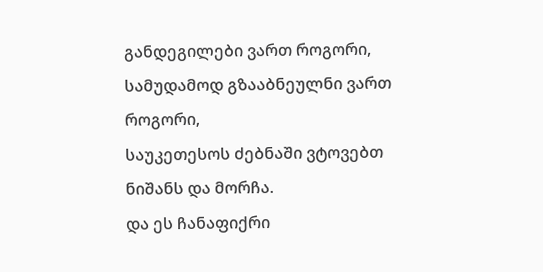განდეგილები ვართ როგორი,
სამუდამოდ გზააბნეულნი ვართ როგორი,
საუკეთესოს ძებნაში ვტოვებთ ნიშანს და მორჩა.
და ეს ჩანაფიქრი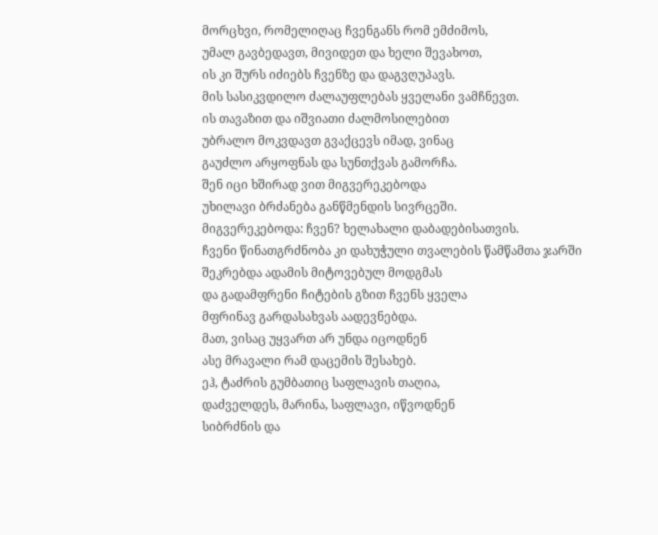მორცხვი, რომელიღაც ჩვენგანს რომ ემძიმოს,
უმალ გავბედავთ, მივიდეთ და ხელი შევახოთ,
ის კი შურს იძიებს ჩვენზე და დაგვღუპავს.
მის სასიკვდილო ძალაუფლებას ყველანი ვამჩნევთ.
ის თავაზით და იშვიათი ძალმოსილებით
უბრალო მოკვდავთ გვაქცევს იმად, ვინაც
გაუძლო არყოფნას და სუნთქვას გამორჩა.
შენ იცი ხშირად ვით მიგვერეკებოდა
უხილავი ბრძანება განწმენდის სივრცეში.
მიგვერეკებოდა: ჩვენ? ხელახალი დაბადებისათვის.
ჩვენი წინათგრძნობა კი დახუჭული თვალების წამწამთა ჯარში
შეკრებდა ადამის მიტოვებულ მოდგმას
და გადამფრენი ჩიტების გზით ჩვენს ყველა
მფრინავ გარდასახვას აადევნებდა.
მათ, ვისაც უყვართ არ უნდა იცოდნენ
ასე მრავალი რამ დაცემის შესახებ.
ეჰ, ტაძრის გუმბათიც საფლავის თაღია,
დაძველდეს, მარინა, საფლავი, იწვოდნენ
სიბრძნის და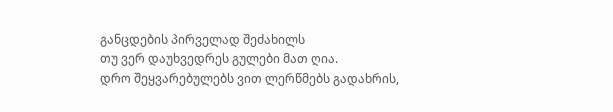განცდების პირველად შეძახილს
თუ ვერ დაუხვედრეს გულები მათ ღია.
დრო შეყვარებულებს ვით ლერწმებს გადახრის,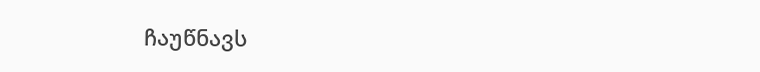ჩაუწნავს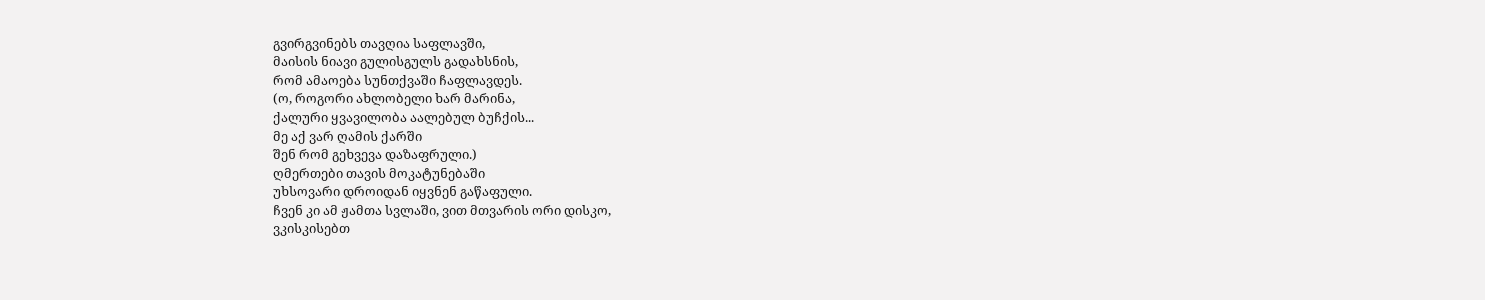გვირგვინებს თავღია საფლავში,
მაისის ნიავი გულისგულს გადახსნის,
რომ ამაოება სუნთქვაში ჩაფლავდეს.
(ო, როგორი ახლობელი ხარ მარინა,
ქალური ყვავილობა აალებულ ბუჩქის...
მე აქ ვარ ღამის ქარში
შენ რომ გეხვევა დაზაფრული.)
ღმერთები თავის მოკატუნებაში
უხსოვარი დროიდან იყვნენ გაწაფული.
ჩვენ კი ამ ჟამთა სვლაში, ვით მთვარის ორი დისკო,
ვკისკისებთ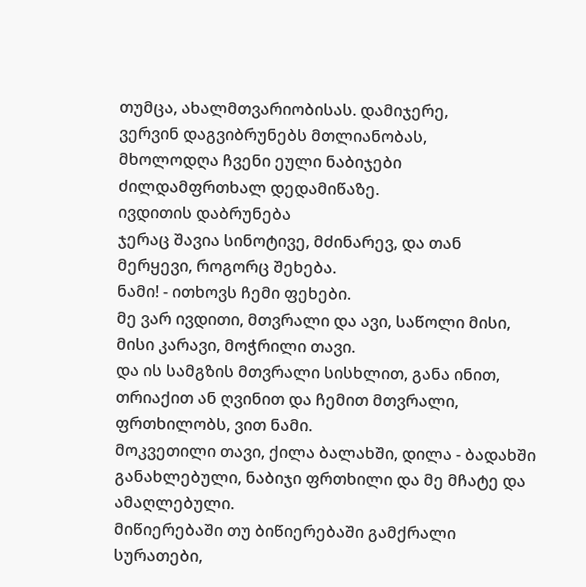თუმცა, ახალმთვარიობისას. დამიჯერე,
ვერვინ დაგვიბრუნებს მთლიანობას,
მხოლოდღა ჩვენი ეული ნაბიჯები
ძილდამფრთხალ დედამიწაზე.
ივდითის დაბრუნება
ჯერაც შავია სინოტივე, მძინარევ, და თან
მერყევი, როგორც შეხება.
ნამი! - ითხოვს ჩემი ფეხები.
მე ვარ ივდითი, მთვრალი და ავი, საწოლი მისი,
მისი კარავი, მოჭრილი თავი.
და ის სამგზის მთვრალი სისხლით, განა ინით,
თრიაქით ან ღვინით და ჩემით მთვრალი,
ფრთხილობს, ვით ნამი.
მოკვეთილი თავი, ქილა ბალახში, დილა - ბადახში
განახლებული, ნაბიჯი ფრთხილი და მე მჩატე და
ამაღლებული.
მიწიერებაში თუ ბიწიერებაში გამქრალი
სურათები,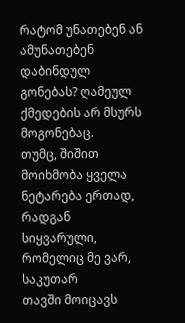რატომ უნათებენ ან ამუნათებენ
დაბინდულ გონებას? ღამეულ ქმედების არ მსურს
მოგონებაც.
თუმც, შიშით მოიხმობა ყველა ნეტარება ერთად,
რადგან სიყვარული, რომელიც მე ვარ, საკუთარ
თავში მოიცავს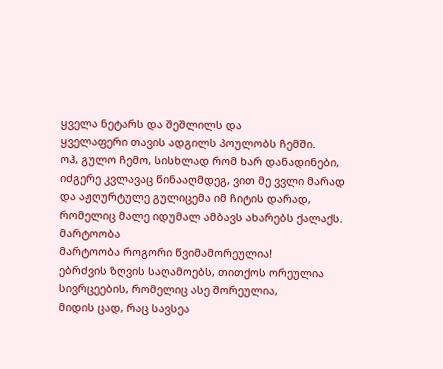ყველა ნეტარს და შეშლილს და
ყველაფერი თავის ადგილს პოულობს ჩემში.
ოჰ, გულო ჩემო, სისხლად რომ ხარ დანადინები,
იძგერე კვლავაც წინააღმდეგ, ვით მე ვვლი მარად
და აჟღურტულე გულიცემა იმ ჩიტის დარად,
რომელიც მალე იდუმალ ამბავს ახარებს ქალაქს.
მარტოობა
მარტოობა როგორი წვიმამორეულია!
ებრძვის ზღვის საღამოებს, თითქოს ორეულია
სივრცეების, რომელიც ასე შორეულია,
მიდის ცად, რაც სავსეა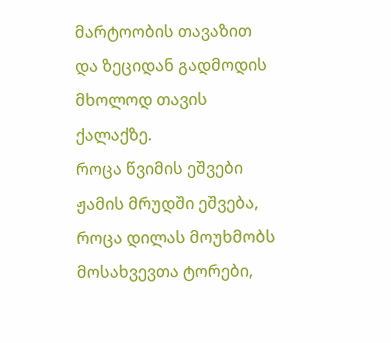მარტოობის თავაზით
და ზეციდან გადმოდის მხოლოდ თავის ქალაქზე.
როცა წვიმის ეშვები ჟამის მრუდში ეშვება,
როცა დილას მოუხმობს მოსახვევთა ტორები,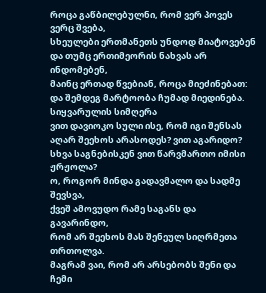როცა გაწბილებულნი, რომ ვერ პოვეს ვერც შვება,
სხეულები ერთმანეთს უნდოდ მიატოვებენ
და თუმც ერთიმეორის ნახვას არ ინდომებენ,
მაინც ერთად წვებიან, როცა მიეძინებათ:
და შემდეგ მარტოობა ჩუმად მიედინება.
სიყვარულის სიმღერა
ვით დავიოკო სული ისე, რომ იგი შენსას
აღარ შეეხოს არასოდეს? ვით აგარიდო?
სხვა საგნებისკენ ვით წარვმართო იმისი ჟრჟოლა?
ო, როგორ მინდა გადავმალო და სადმე შევსვა,
ქვეშ ამოვუდო რამე საგანს და გავარინდო,
რომ არ შეეხოს მას შენეულ სიღრმეთა თრთოლვა.
მაგრამ ვაი, რომ არ არსებობს შენი და ჩემი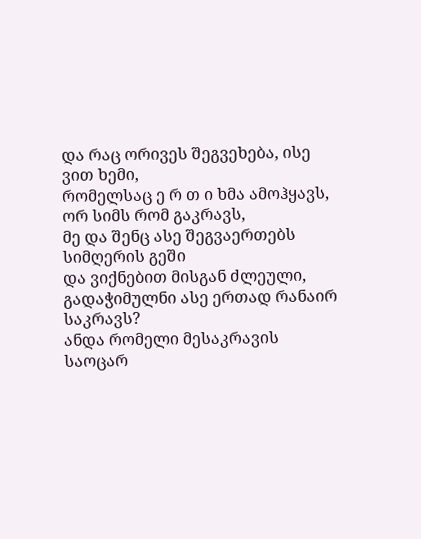და რაც ორივეს შეგვეხება, ისე ვით ხემი,
რომელსაც ე რ თ ი ხმა ამოჰყავს, ორ სიმს რომ გაკრავს,
მე და შენც ასე შეგვაერთებს სიმღერის გეში
და ვიქნებით მისგან ძლეული,
გადაჭიმულნი ასე ერთად რანაირ საკრავს?
ანდა რომელი მესაკრავის საოცარ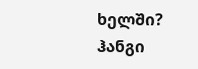ხელში?
ჰანგი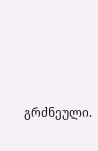გრძნეული.